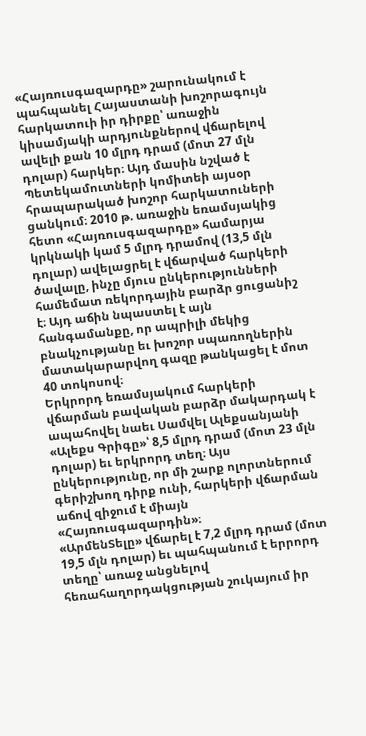«Հայռուսգազարդը» շարունակում է պահպանել Հայաստանի խոշորագույն հարկատուի իր դիրքը՝ առաջին կիսամյակի արդյունքներով վճարելով ավելի քան 10 մլրդ դրամ (մոտ 27 մլն դոլար) հարկեր։ Այդ մասին նշված է Պետեկամուտների կոմիտեի այսօր հրապարակած խոշոր հարկատուների ցանկում։ 2010 թ. առաջին եռամսյակից հետո «Հայռուսգազարդը» համարյա կրկնակի կամ 5 մլրդ դրամով (13,5 մլն դոլար) ավելացրել է վճարված հարկերի ծավալը, ինչը մյուս ընկերությունների համեմատ ռեկորդային բարձր ցուցանիշ է։ Այդ աճին նպաստել է այն հանգամանքը, որ ապրիլի մեկից բնակչությանը եւ խոշոր սպառողներին մատակարարվող գազը թանկացել է մոտ 40 տոկոսով։
Երկրորդ եռամսյակում հարկերի վճարման բավական բարձր մակարդակ է ապահովել նաեւ Սամվել Ալեքսանյանի «Ալեքս Գրիգը»՝ 8,5 մլրդ դրամ (մոտ 23 մլն դոլար) եւ երկրորդ տեղ։ Այս ընկերությունը, որ մի շարք ոլորտներում գերիշխող դիրք ունի, հարկերի վճարման աճով զիջում է միայն «Հայռուսգազարդին»։
«ԱրմենՏելը» վճարել է 7,2 մլրդ դրամ (մոտ 19,5 մլն դոլար) եւ պահպանում է երրորդ տեղը՝ առաջ անցնելով հեռահաղորդակցության շուկայում իր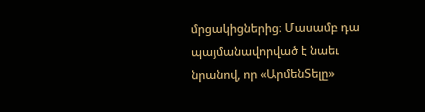մրցակիցներից։ Մասամբ դա պայմանավորված է նաեւ նրանով, որ «ԱրմենՏելը»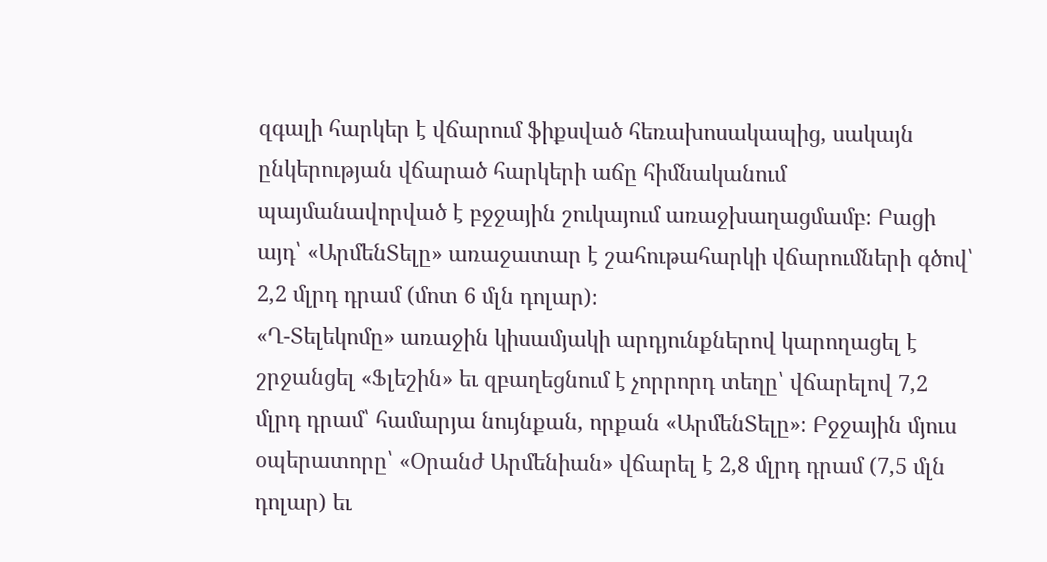զգալի հարկեր է վճարում ֆիքսված հեռախոսակապից, սակայն ընկերության վճարած հարկերի աճը հիմնականում պայմանավորված է բջջային շուկայում առաջխաղացմամբ։ Բացի այդ՝ «ԱրմենՏելը» առաջատար է շահութահարկի վճարումների գծով՝ 2,2 մլրդ դրամ (մոտ 6 մլն դոլար)։
«Ղ-Տելեկոմը» առաջին կիսամյակի արդյունքներով կարողացել է շրջանցել «Ֆլեշին» եւ զբաղեցնում է չորրորդ տեղը՝ վճարելով 7,2 մլրդ դրամ՝ համարյա նույնքան, որքան «ԱրմենՏելը»։ Բջջային մյուս օպերատորը՝ «Օրանժ Արմենիան» վճարել է 2,8 մլրդ դրամ (7,5 մլն դոլար) եւ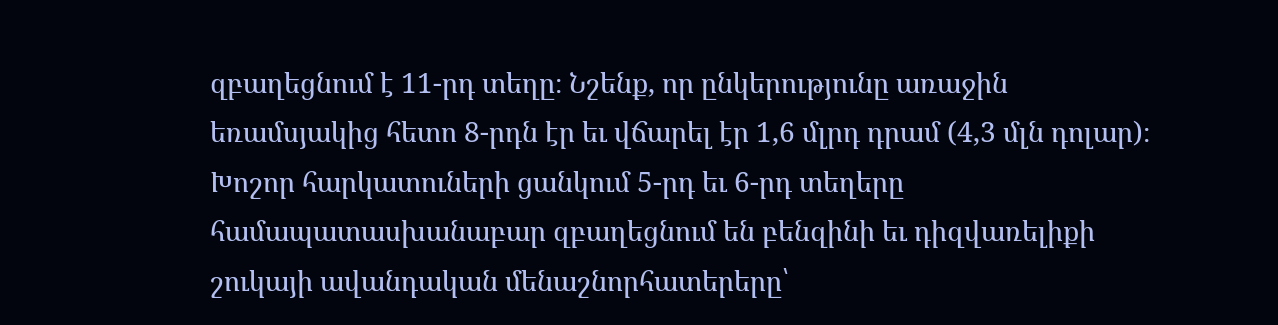զբաղեցնում է 11-րդ տեղը։ Նշենք, որ ընկերությունը առաջին եռամսյակից հետո 8-րդն էր եւ վճարել էր 1,6 մլրդ դրամ (4,3 մլն դոլար)։
Խոշոր հարկատուների ցանկում 5-րդ եւ 6-րդ տեղերը համապատասխանաբար զբաղեցնում են բենզինի եւ դիզվառելիքի շուկայի ավանդական մենաշնորհատերերը՝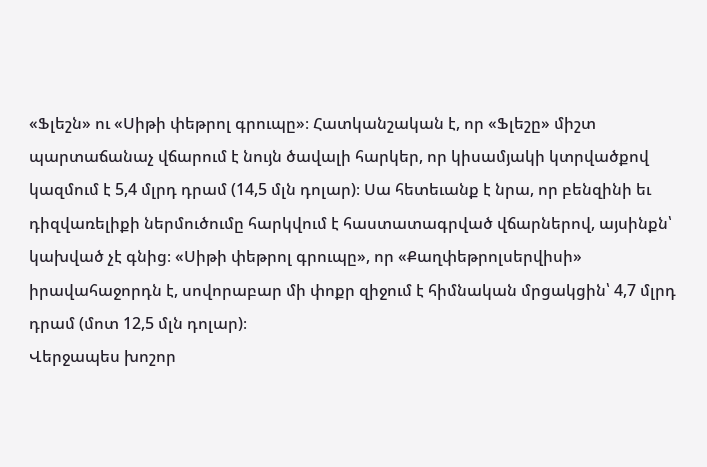«Ֆլեշն» ու «Սիթի փեթրոլ գրուպը»։ Հատկանշական է, որ «Ֆլեշը» միշտ պարտաճանաչ վճարում է նույն ծավալի հարկեր, որ կիսամյակի կտրվածքով կազմում է 5,4 մլրդ դրամ (14,5 մլն դոլար)։ Սա հետեւանք է նրա, որ բենզինի եւ դիզվառելիքի ներմուծումը հարկվում է հաստատագրված վճարներով, այսինքն՝ կախված չէ գնից։ «Սիթի փեթրոլ գրուպը», որ «Քաղփեթրոլսերվիսի» իրավահաջորդն է, սովորաբար մի փոքր զիջում է հիմնական մրցակցին՝ 4,7 մլրդ դրամ (մոտ 12,5 մլն դոլար)։
Վերջապես խոշոր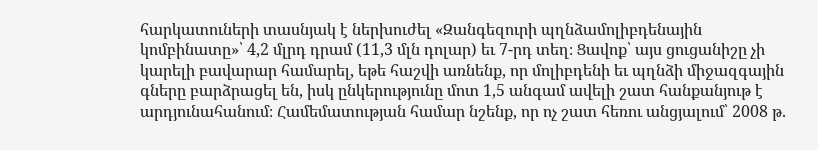հարկատուների տասնյակ է ներխուժել «Զանգեզուրի պղնձամոլիբդենային կոմբինատը»՝ 4,2 մլրդ դրամ (11,3 մլն դոլար) եւ 7-րդ տեղ։ Ցավոք՝ այս ցուցանիշը չի կարելի բավարար համարել, եթե հաշվի առնենք, որ մոլիբդենի եւ պղնձի միջազգային գները բարձրացել են, իսկ ընկերությունը մոտ 1,5 անգամ ավելի շատ հանքանյութ է արդյունահանում։ Համեմատության համար նշենք, որ ոչ շատ հեռու անցյալում՝ 2008 թ.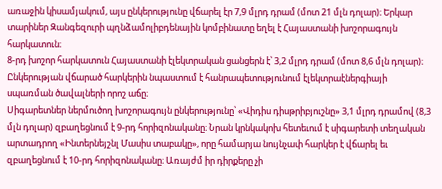առաջին կիսամյակում, այս ընկերությունը վճարել էր 7,9 մլրդ դրամ (մոտ 21 մլն դոլար)։ Երկար տարիներ Զանգեզուրի պղնձամոլիբդենային կոմբինատը եղել է Հայաստանի խոշորագույն հարկատուն։
8-րդ խոշոր հարկատուն Հայաստանի էլեկտրական ցանցերն է՝ 3,2 մլրդ դրամ (մոտ 8,6 մլն դոլար)։ Ընկերության վճարած հարկերին նպաստում է հանրապետությունում էլեկտրաէներգիայի սպառման ծավալների որոշ աճը։
Սիգարետներ ներմուծող խոշորագույն ընկերությունը՝ «Վիդիս դիսթրիբյուշնը» 3,1 մլրդ դրամով (8,3 մլն դոլար) զբաղեցնում է 9-րդ հորիզոնականը։ Նրան կրնկակոխ հետեւում է սիգարետի տեղական արտադրող «Ինտերնեյշնլ Մասիս տաբակը», որը համարյա նույնչափ հարկեր է վճարել եւ զբաղեցնում է 10-րդ հորիզոնականը։ Առայժմ իր դիրքերը չի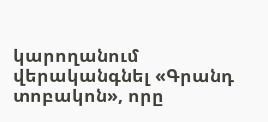կարողանում վերականգնել «Գրանդ տոբակոն», որը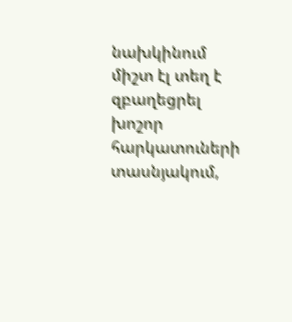նախկինում միշտ էլ տեղ է զբաղեցրել խոշոր հարկատուների տասնյակում,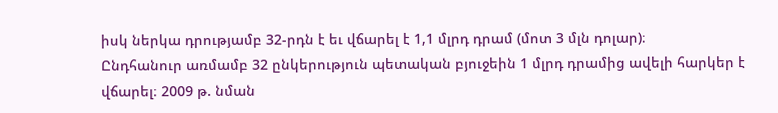իսկ ներկա դրությամբ 32-րդն է եւ վճարել է 1,1 մլրդ դրամ (մոտ 3 մլն դոլար)։
Ընդհանուր առմամբ 32 ընկերություն պետական բյուջեին 1 մլրդ դրամից ավելի հարկեր է վճարել։ 2009 թ. նման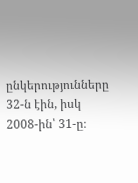ընկերությունները 32-ն էին, իսկ 2008-ին՝ 31-ը։